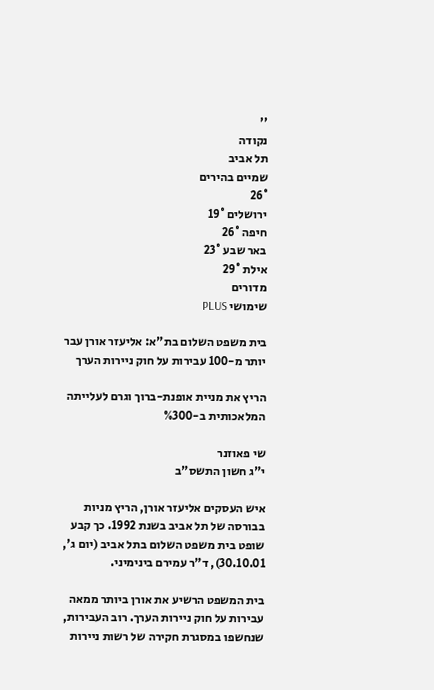''
נקודה
תל אביב
שמיים בהירים
26°
ירושלים 19°
חיפה 26°
באר שבע 23°
אילת 29°
מדורים
שימושי PLUS

בית משפט השלום בת"א: אליעזר אורן עבר יותר מ-100 עבירות על חוק ניירות הערך

הריץ את מניית אופנת-ברוך וגרם לעלייתה המלאכותית ב-%300

שי פאוזנר
י"ג חשון התשס"ב

איש העסקים אליעזר אורן, הריץ מניות בבורסה של תל אביב בשנת 1992. כך קבע שופט בית משפט השלום בתל אביב (יום ג', 30.10.01), ד"ר עמירם בינימיני.

בית המשפט הרשיע את אורן ביותר ממאה עבירות על חוק ניירות הערך. רוב העבירות, שנחשפו במסגרת חקירה של רשות ניירות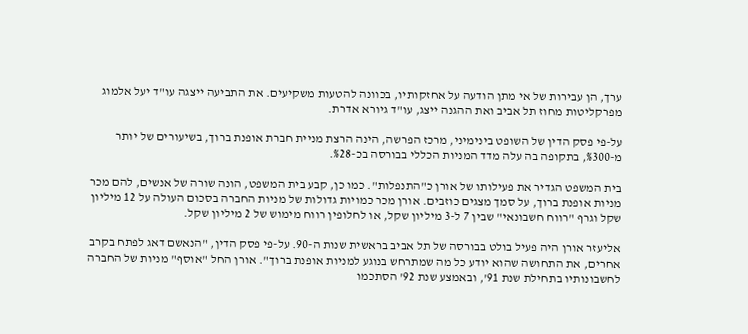ערך, הן עבירות של אי מתן הודעה על אחזקותיו, בכוונה להטעות משקיעים. את התביעה ייצגה עו"ד יעל אלמוג מפרקליטות מחוז תל אביב ואת ההגנה ייצג, עו"ד גיורא אדרת.

על-פי פסק הדין של השופט בינימיני, מרכז הפרשה, הינה הרצת מניית חברת אופנת ברוך, בשיעורים של יותר מ-%300, בתקופה בה עלה מדד המניות הכללי בבורסה בכ-%28.

בית המשפט הגדיר את פעילותו של אורן כ"התנפלות". כמו כן, קבע בית המשפט, הונה שורה של אנשים, להם מכר מניות אופנת ברוך, על סמך מצגים כוזבים. אורן מכר כמויות גדולות של מניות החברה בסכום העולה על 12 מיליון שקל וגרף "רווח חשבונאי" שבין 7 ל-3 מיליון שקל, או לחלופין רווח מימוש של 2 מיליון שקל.

אליעזר אורן היה פעיל בולט בבורסה של תל אביב בראשית שנות ה-90. על-פי פסק הדין, "הנאשם דאג לפתח בקרב אחרים, את התחושה שהוא יודע כל מה שמתרחש בנוגע למניות אופנת ברוך". אורן החל "אוסף" מניות של החברה לחשבונותיו בתחילת שנת 91', ובאמצע שנת 92' הסתכמו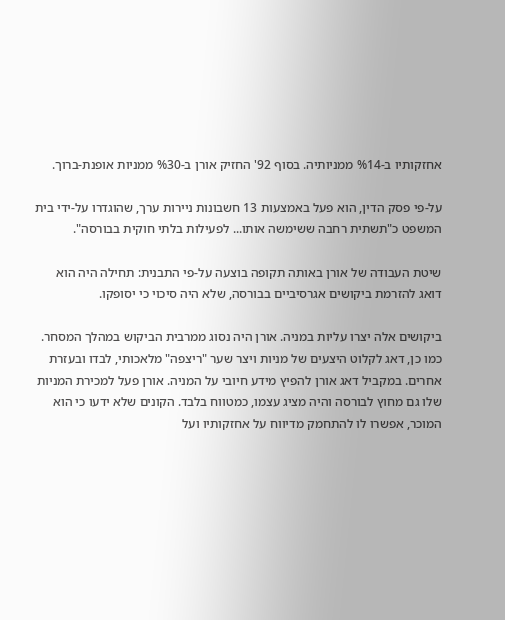אחזקותיו ב-%14 ממניותיה. בסוף 92' החזיק אורן ב-%30 ממניות אופנת-ברוך.

על-פי פסק הדין, הוא פעל באמצעות 13 חשבונות ניירות ערך, שהוגדרו על-ידי בית המשפט כ"תשתית רחבה ששימשה אותו... לפעילות בלתי חוקית בבורסה".

שיטת העבודה של אורן באותה תקופה בוצעה על-פי התבנית: תחילה היה הוא דואג להזרמת ביקושים אגרסיביים בבורסה, שלא היה סיכוי כי יסופקו.

ביקושים אלה יצרו עליות במניה. אורן היה נסוג ממרבית הביקוש במהלך המסחר. כמו כן, דאג לקלוט היצעים של מניות ויצר שער "ריצפה" מלאכותי, לבדו ובעזרת אחרים. במקביל דאג אורן להפיץ מידע חיובי על המניה. אורן פעל למכירת המניות שלו גם מחוץ לבורסה והיה מציג עצמו, כמטווח בלבד. הקונים שלא ידעו כי הוא המוכר, אפשרו לו להתחמק מדיווח על אחזקותיו ועל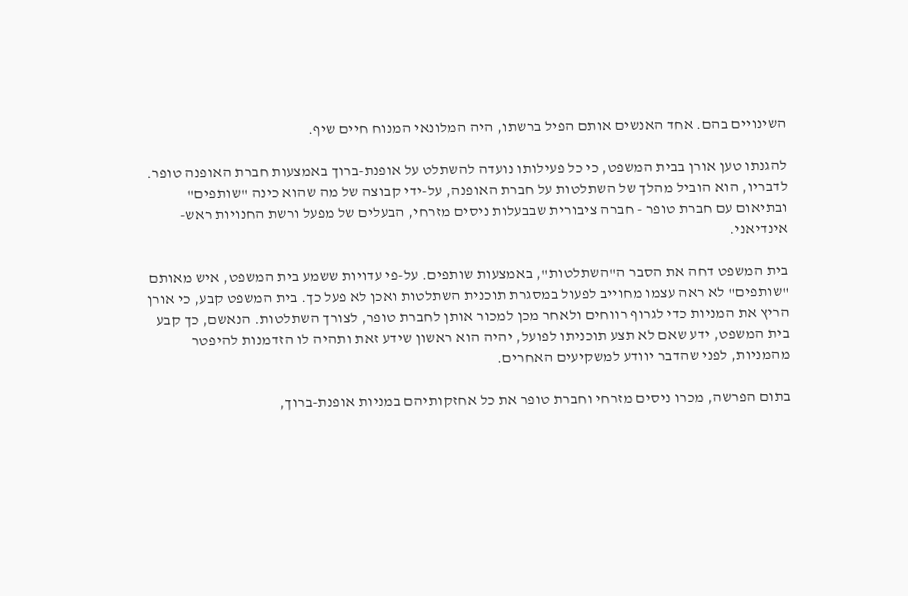השינויים בהם. אחד האנשים אותם הפיל ברשתו, היה המלונאי המנוח חיים שיף.

להגנתו טען אורן בבית המשפט, כי כל פעילותו נועדה להשתלט על אופנת-ברוך באמצעות חברת האופנה טופר. לדבריו, הוא הוביל מהלך של השתלטות על חברת האופנה, על-ידי קבוצה של מה שהוא כינה "שותפים" ובתיאום עם חברת טופר - חברה ציבורית שבבעלות ניסים מזרחי, הבעלים של מפעל ורשת החנויות ראש-אינדיאני.

בית המשפט דחה את הסבר ה"השתלטות", באמצעות שותפים. על-פי עדויות ששמע בית המשפט, איש מאותם "שותפים" לא ראה עצמו מחוייב לפעול במסגרת תוכנית השתלטות ואכן לא פעל כך. בית המשפט קבע, כי אורן הריץ את המניות כדי לגרוף רווחים ולאחר מכן למכור אותן לחברת טופר, לצורך השתלטות. הנאשם, כך קבע בית המשפט, ידע שאם לא תצע תוכניתו לפועל, יהיה הוא ראשון שידע זאת ותהיה לו הזדמנות להיפטר מהמניות, לפני שהדבר יוודע למשקיעים האחרים.

בתום הפרשה, מכרו ניסים מזרחי וחברת טופר את כל אחזקותיהם במניות אופנת-ברוך,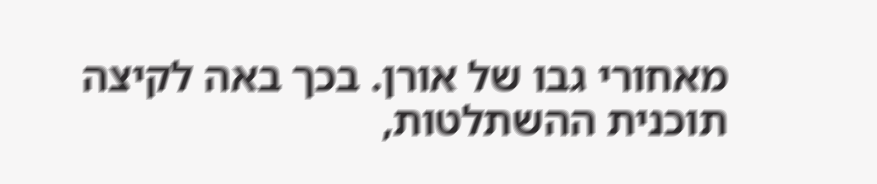מאחורי גבו של אורן. בכך באה לקיצה תוכנית ההשתלטות,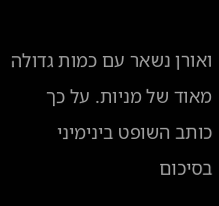ואורן נשאר עם כמות גדולה מאוד של מניות. על כך כותב השופט בינימיני בסיכום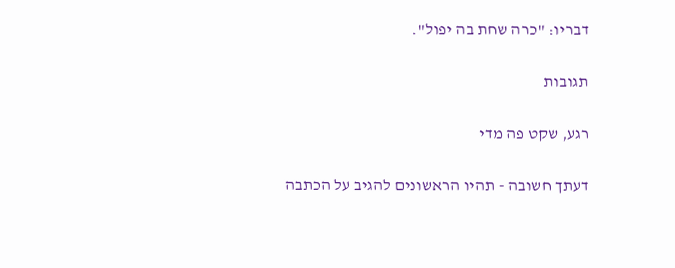דבריו: "כרה שחת בה יפול".

תגובות

רגע, שקט פה מדי

דעתך חשובה - תהיו הראשונים להגיב על הכתבה